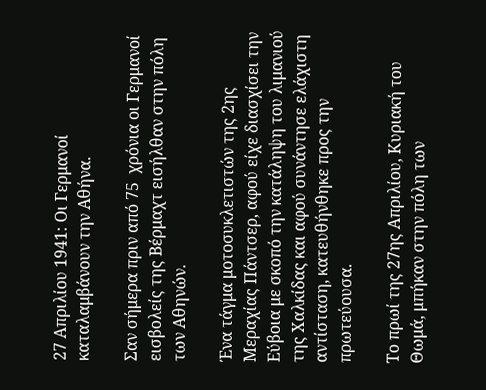27 Απριλίου 1941: Οι Γερμανοί καταλαμβάνουν την Αθήνα.

Σαν σήμερα πριν από 75  χρόνια οι Γερμανοί εισβολείς της Βέρμαχτ εισήλθαν στην πόλη των Αθηνών.

Ένα τάγμα μοτοσυκλετιστών της 2ης Μεραχίας Πάντσερ, αφού είχε διασχίσει την Εύβοια με σκοπό την κατάληψη του λιμανιού της Χαλκίδας και αφού συνάντησε ελάχιστη αντίσταση, κατευθήνθηκε προς την πρωτεύουσα.

Το πρωί της 27ης Απριλίου, Κυριακή του Θωμά, μπήκαν στην πόλη των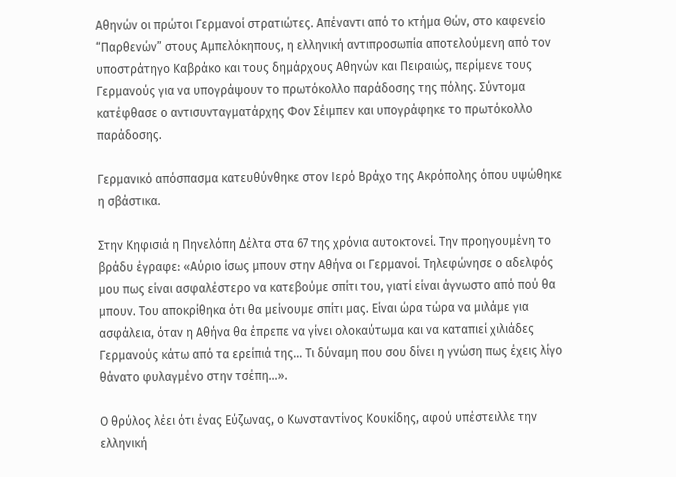Αθηνών οι πρώτοι Γερμανοί στρατιώτες. Απέναντι από το κτήμα Θών, στο καφενείο “Παρθενών” στους Αμπελόκηπους, η ελληνική αντιπροσωπία αποτελούμενη από τον υποστράτηγο Καβράκο και τους δημάρχους Αθηνών και Πειραιώς, περίμενε τους Γερμανούς για να υπογράψουν το πρωτόκολλο παράδοσης της πόλης. Σύντομα κατέφθασε ο αντισυνταγματάρχης Φον Σέιμπεν και υπογράφηκε το πρωτόκολλο παράδοσης.

Γερμανικό απόσπασμα κατευθύνθηκε στον Ιερό Βράχο της Ακρόπολης όπου υψώθηκε η σβάστικα.

Στην Κηφισιά η Πηνελόπη Δέλτα στα 67 της χρόνια αυτοκτονεί. Την προηγουμένη το βράδυ έγραφε: «Αύριο ίσως μπουν στην Αθήνα οι Γερμανοί. Τηλεφώνησε ο αδελφός μου πως είναι ασφαλέστερο να κατεβούμε σπίτι του, γιατί είναι άγνωστο από πού θα μπουν. Του αποκρίθηκα ότι θα μείνουμε σπίτι μας. Είναι ώρα τώρα να μιλάμε για ασφάλεια, όταν η Αθήνα θα έπρεπε να γίνει ολοκαύτωμα και να καταπιεί χιλιάδες Γερμανούς κάτω από τα ερείπιά της… Τι δύναμη που σου δίνει η γνώση πως έχεις λίγο θάνατο φυλαγμένο στην τσέπη…».

Ο θρύλος λέει ότι ένας Εύζωνας, ο Κωνσταντίνος Κουκίδης, αφού υπέστειλλε την ελληνική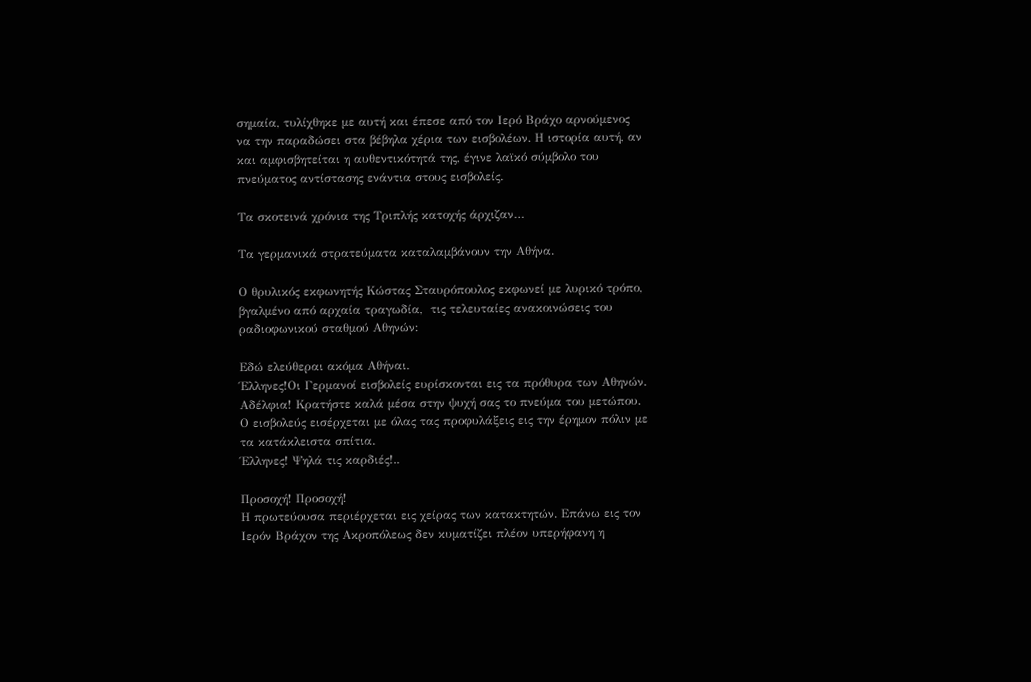σημαία, τυλίχθηκε με αυτή και έπεσε από τον Ιερό Βράχο αρνούμενος να την παραδώσει στα βέβηλα χέρια των εισβολέων. Η ιστορία αυτή, αν και αμφισβητείται η αυθεντικότητά της, έγινε λαϊκό σύμβολο του πνεύματος αντίστασης ενάντια στους εισβολείς.

Τα σκοτεινά χρόνια της Τριπλής κατοχής άρχιζαν…

Τα γερμανικά στρατεύματα καταλαμβάνουν την Αθήνα.

Ο θρυλικός εκφωνητής Κώστας Σταυρόπουλος εκφωνεί με λυρικό τρόπο, βγαλμένο από αρχαία τραγωδία,  τις τελευταίες ανακοινώσεις του ραδιοφωνικού σταθμού Αθηνών:

Εδώ ελεύθεραι ακόμα Αθήναι.
Έλληνες!Οι Γερμανοί εισβολείς ευρίσκονται εις τα πρόθυρα των Αθηνών.
Αδέλφια! Κρατήστε καλά μέσα στην ψυχή σας το πνεύμα του μετώπου.
Ο εισβολεύς εισέρχεται με όλας τας προφυλάξεις εις την έρημον πόλιν με τα κατάκλειστα σπίτια.
Έλληνες! Ψηλά τις καρδιές!..

Προσοχή! Προσοχή!
Η πρωτεύουσα περιέρχεται εις χείρας των κατακτητών. Επάνω εις τον Ιερόν Βράχον της Ακροπόλεως δεν κυματίζει πλέον υπερήφανη η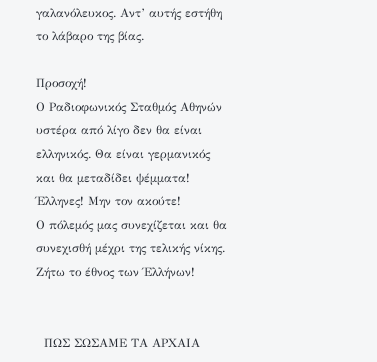γαλανόλευκος. Αντ’ αυτής εστήθη το λάβαρο της βίας.

Προσοχή!
Ο Ραδιοφωνικός Σταθμός Αθηνών υστέρα από λίγο δεν θα είναι ελληνικός. Θα είναι γερμανικός και θα μεταδίδει ψέμματα!
Έλληνες! Μην τον ακούτε!
Ο πόλεμός μας συνεχίζεται και θα συνεχισθή μέχρι της τελικής νίκης.
Ζήτω το έθνος των Έλλήνων!


  ΠΩΣ ΣΩΣΑΜΕ ΤΑ ΑΡΧΑΙΑ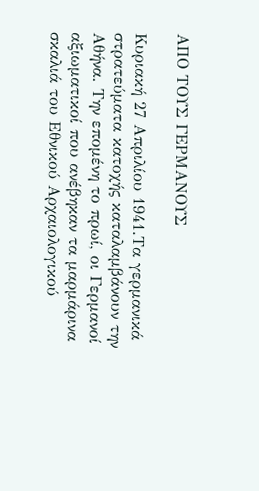ΑΠΟ ΤΟΥΣ ΓΕΡΜΑΝΟΥΣ

Κυριακή 27 Απριλίου 1941.Τα γερμανικά στρατεύματα κατοχής καταλαμβάνουν την Αθήνα. Την επομένη το πρωί, οι Γερμανοί αξιωματικοί που ανέβηκαν τα μαρμάρινα σκαλιά του Εθνικού Αρχαιολογικού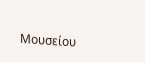Μουσείου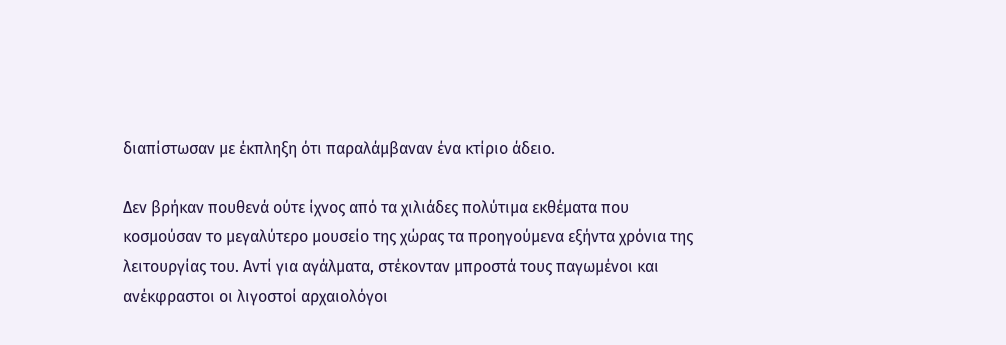διαπίστωσαν με έκπληξη ότι παραλάμβαναν ένα κτίριο άδειο.

Δεν βρήκαν πουθενά ούτε ίχνος από τα χιλιάδες πολύτιμα εκθέματα που κοσμούσαν το μεγαλύτερο μουσείο της χώρας τα προηγούμενα εξήντα χρόνια της λειτουργίας του. Αντί για αγάλματα, στέκονταν μπροστά τους παγωμένοι και ανέκφραστοι οι λιγοστοί αρχαιολόγοι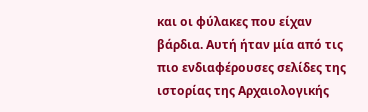και οι φύλακες που είχαν βάρδια. Αυτή ήταν μία από τις πιο ενδιαφέρουσες σελίδες της ιστορίας της Αρχαιολογικής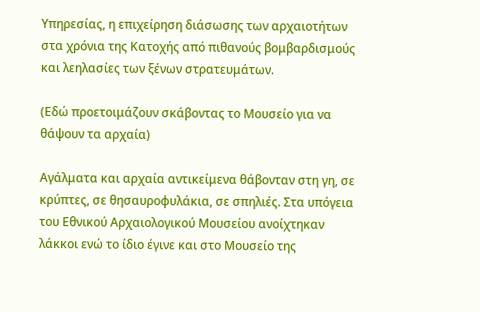Υπηρεσίας, η επιχείρηση διάσωσης των αρχαιοτήτων στα χρόνια της Κατοχής από πιθανούς βομβαρδισμούς και λεηλασίες των ξένων στρατευμάτων.

(Εδώ προετοιμάζουν σκάβοντας το Μουσείο για να θάψουν τα αρχαία)

Αγάλματα και αρχαία αντικείμενα θάβονταν στη γη, σε κρύπτες, σε θησαυροφυλάκια, σε σπηλιές. Στα υπόγεια του Εθνικού Αρχαιολογικού Μουσείου ανοίχτηκαν λάκκοι ενώ το ίδιο έγινε και στο Μουσείο της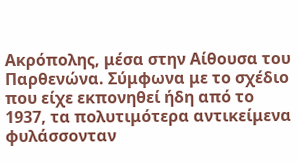Ακρόπολης, μέσα στην Αίθουσα του Παρθενώνα. Σύμφωνα με το σχέδιο που είχε εκπονηθεί ήδη από το 1937, τα πολυτιμότερα αντικείμενα φυλάσσονταν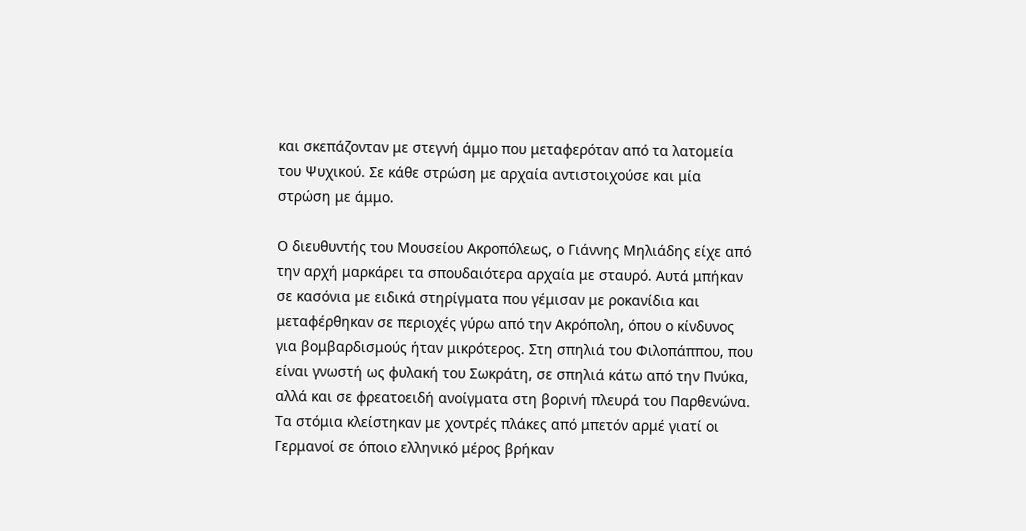και σκεπάζονταν με στεγνή άμμο που μεταφερόταν από τα λατομεία του Ψυχικού. Σε κάθε στρώση με αρχαία αντιστοιχούσε και μία στρώση με άμμο.

Ο διευθυντής του Μουσείου Ακροπόλεως, ο Γιάννης Μηλιάδης είχε από την αρχή μαρκάρει τα σπουδαιότερα αρχαία με σταυρό. Αυτά μπήκαν σε κασόνια με ειδικά στηρίγματα που γέμισαν με ροκανίδια και μεταφέρθηκαν σε περιοχές γύρω από την Ακρόπολη, όπου ο κίνδυνος για βομβαρδισμούς ήταν μικρότερος. Στη σπηλιά του Φιλοπάππου, που είναι γνωστή ως φυλακή του Σωκράτη, σε σπηλιά κάτω από την Πνύκα, αλλά και σε φρεατοειδή ανοίγματα στη βορινή πλευρά του Παρθενώνα. Τα στόμια κλείστηκαν με χοντρές πλάκες από μπετόν αρμέ γιατί οι Γερμανοί σε όποιο ελληνικό μέρος βρήκαν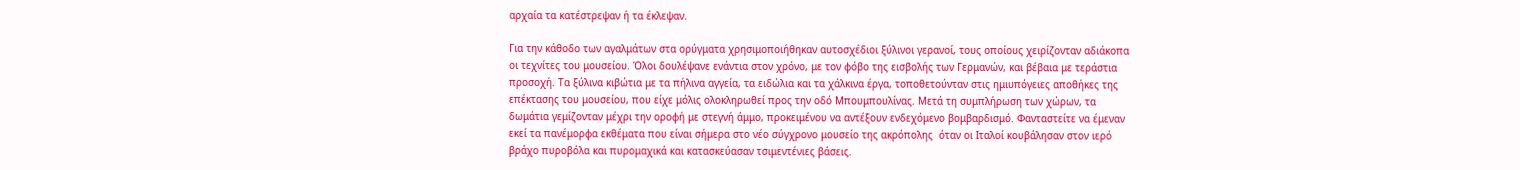αρχαία τα κατέστρεψαν ή τα έκλεψαν.

Για την κάθοδο των αγαλμάτων στα ορύγματα χρησιμοποιήθηκαν αυτοσχέδιοι ξύλινοι γερανοί, τους οποίους χειρίζονταν αδιάκοπα οι τεχνίτες του μουσείου. Όλοι δουλέψανε ενάντια στον χρόνο, με τον φόβο της εισβολής των Γερμανών, και βέβαια με τεράστια προσοχή. Τα ξύλινα κιβώτια με τα πήλινα αγγεία, τα ειδώλια και τα χάλκινα έργα, τοποθετούνταν στις ημιυπόγειες αποθήκες της επέκτασης του μουσείου, που είχε μόλις ολοκληρωθεί προς την οδό Μπουμπουλίνας. Μετά τη συμπλήρωση των χώρων, τα δωμάτια γεμίζονταν μέχρι την οροφή με στεγνή άμμο, προκειμένου να αντέξουν ενδεχόμενο βομβαρδισμό. Φανταστείτε να έμεναν εκεί τα πανέμορφα εκθέματα που είναι σήμερα στο νέο σύγχρονο μουσείο της ακρόπολης  όταν οι Ιταλοί κουβάλησαν στον ιερό βράχο πυροβόλα και πυρομαχικά και κατασκεύασαν τσιμεντένιες βάσεις.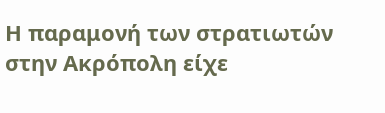Η παραμονή των στρατιωτών στην Ακρόπολη είχε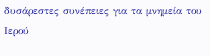δυσάρεστες συνέπειες για τα μνημεία του Ιερού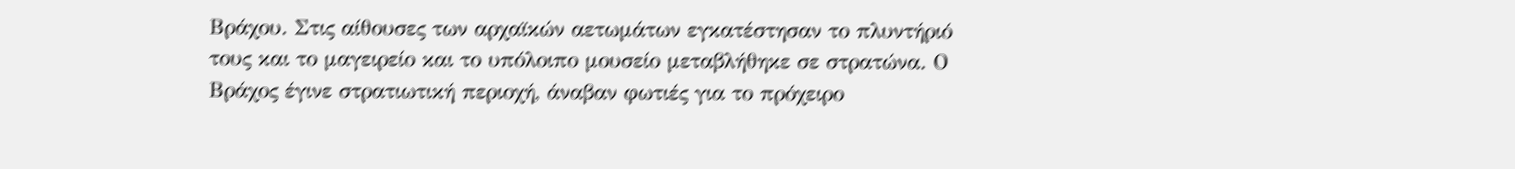Βράχου. Στις αίθουσες των αρχαϊκών αετωμάτων εγκατέστησαν το πλυντήριό τους και το μαγειρείο και το υπόλοιπο μουσείο μεταβλήθηκε σε στρατώνα. Ο Βράχος έγινε στρατιωτική περιοχή, άναβαν φωτιές για το πρόχειρο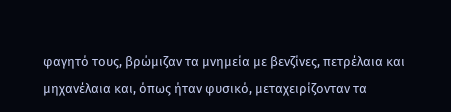φαγητό τους, βρώμιζαν τα μνημεία με βενζίνες, πετρέλαια και μηχανέλαια και, όπως ήταν φυσικό, μεταχειρίζονταν τα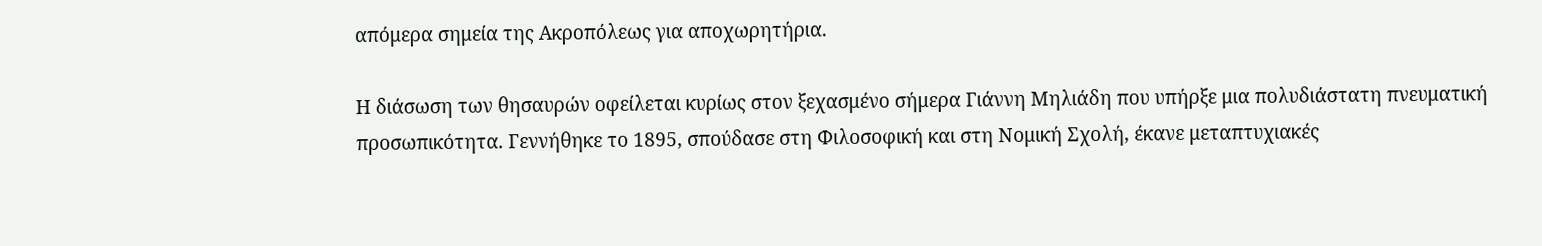απόμερα σημεία της Ακροπόλεως για αποχωρητήρια.

Η διάσωση των θησαυρών οφείλεται κυρίως στον ξεχασμένο σήμερα Γιάννη Μηλιάδη που υπήρξε μια πολυδιάστατη πνευματική προσωπικότητα. Γεννήθηκε το 1895, σπούδασε στη Φιλοσοφική και στη Νομική Σχολή, έκανε μεταπτυχιακές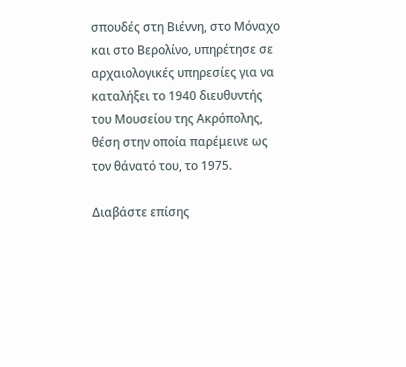σπουδές στη Βιέννη, στο Μόναχο και στο Βερολίνο, υπηρέτησε σε αρχαιολογικές υπηρεσίες για να καταλήξει το 1940 διευθυντής του Μουσείου της Ακρόπολης, θέση στην οποία παρέμεινε ως τον θάνατό του, το 1975.

Διαβάστε επίσης